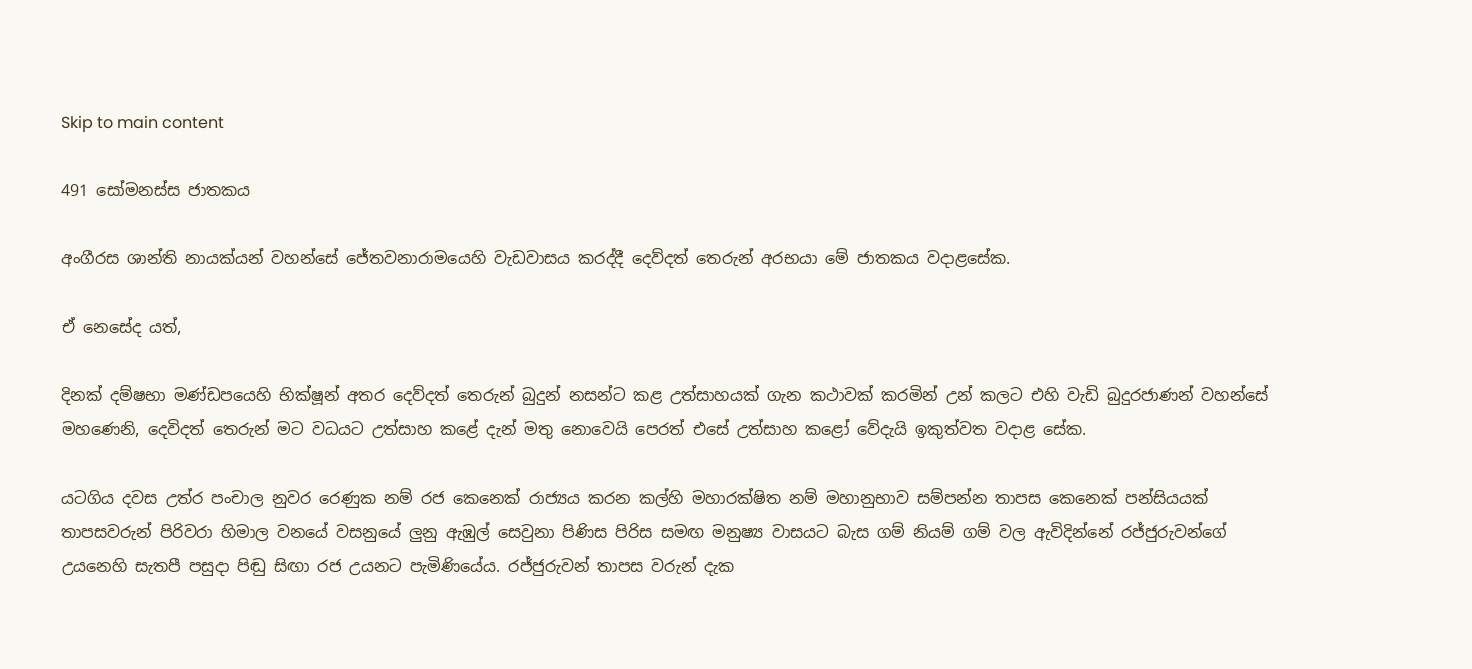Skip to main content

491 සෝමනස්ස ජාතකය

අංගීරස ශාන්ති නායක්යන් වහන්සේ ජේතවනාරාමයෙහි වැඩවාසය කරද්දී දෙව්දත් තෙරුන් අරභයා මේ ජාතකය වදාළසේක.

ඒ නෙසේද යත්,

දිනක් දම්ෂභා මණ්ඩපයෙහි භික්ෂූන් අතර දෙව්දත් තෙරුන් බුදුන් නසන්ට කළ උත්සාහයක් ගැන කථාවක් කරමින් උන් කලට එහි වැඩි බුදුරජාණන් වහන්සේ මහණෙනි, දෙවිදත් තෙරුන් මට වධයට උත්සාහ කළේ දැන් මතු නොවෙයි පෙරත් එසේ උත්සාහ කළෝ වේදැයි ඉකුත්වත වදාළ සේක.

යටගිය දවස උත්ර පංචාල නුවර රෙණුක නම් රජ කෙනෙක් රාජ්‍යය කරන කල්හි මහාරක්ෂිත නම් මහානුභාව සම්පන්න තාපස කෙනෙක් පන්සියයක් තාපසවරුන් පිරිවරා හිමාල වනයේ වසනුයේ ලුනු ඇඹුල් සෙවුනා පිණිස පිරිස සමඟ මනුෂ්‍ය වාසයට බැස ගම් නියම් ගම් වල ඇවිදින්නේ රජ්ජුරුවන්ගේ උයනෙහි සැතපී පසුදා පිඬු සිඟා රජ උයනට පැමිණියේය. රජ්ජුරුවන් තාපස වරුන් දැක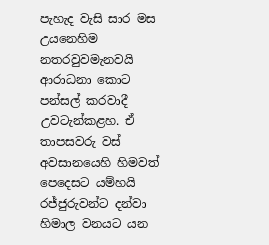පැහැද වැසි සාර මස උයනෙහිම නතරවුවමැනවයි ආරාධනා කොට පන්සල් කරවාදී උවටැන්කළහ. ඒ තාපසවරු වස් අවසානයෙහි හිමවත් පෙදෙසට යම්හයි රජ්ජුරුවන්ට දන්වා හිමාල වනයට යන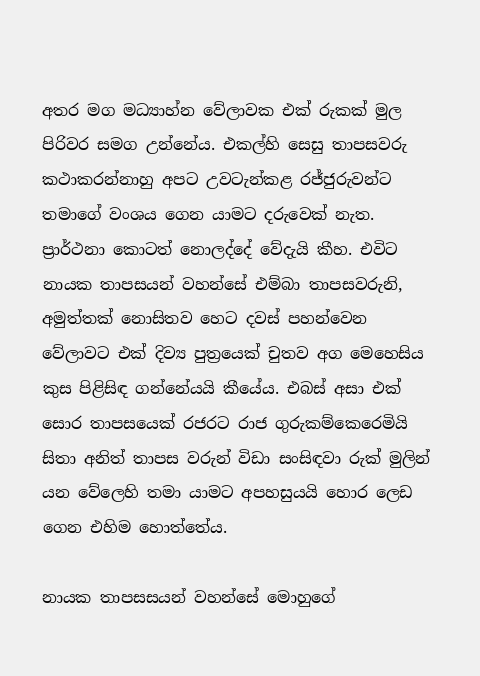අතර මග මධ්‍යාහ්න වේලාවක එක් රුකක් මුල පිරිවර සමග උන්නේය. එකල්හි සෙසු තාපසවරු කථාකරන්නාහු අපට උවටැන්කළ රජ්ජුරුවන්ට තමාගේ වංශය ගෙන යාමට දරුවෙක් නැත. ප්‍රාර්ථනා කොටත් නොලද්දේ වේදැයි කීහ. එවිට නායක තාපසයන් වහන්සේ එම්බා තාපසවරුනි, අමුත්තක් නොසිතව හෙට දවස් පහන්වෙන වේලාවට එක් දිව්‍ය පුත්‍රයෙක් චුතව අග මෙහෙසිය කුස පිළිසිඳ ගන්නේයයි කීයේය. එබස් අසා එක් සොර තාපසයෙක් රජරට රාජ ගුරුකම්කෙරෙමියි සිතා අනිත් තාපස වරුන් විඩා සංසිඳවා රුක් මුලින් යන වේලෙහි තමා යාමට අපහසුයයි හොර ලෙඩ ගෙන එහිම හොත්තේය.

නායක තාපසසයන් වහන්සේ මොහුගේ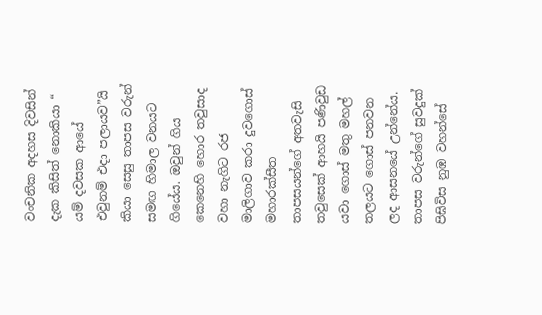වංචනික අදහස දිවසින් දැක කිසිත් නොකියා “ යම් දවසක ආයේ එවුනම් එදා පලායව”යි කියා සෙසු තාපස වරුන් සමඟ හිමාල වනයට ගියේය. ඔවුන් ගිය කෙනෙහි හොර තවුසාද වහා නැගිට රජ මාලිගාව කරා දුවගොස් මහාරක්සීත තාපසයන්ගේ අතවැසි තවුසෙක් ආහයි පණිවුඩ යවා ගොස් මතු මහල් තලයට ගොස් පනවන ලද ආසනයේ උන්නේය. තාපස වරුන්ගේ සුවදුක් පිඝිවිස නුඹ වහන්සේ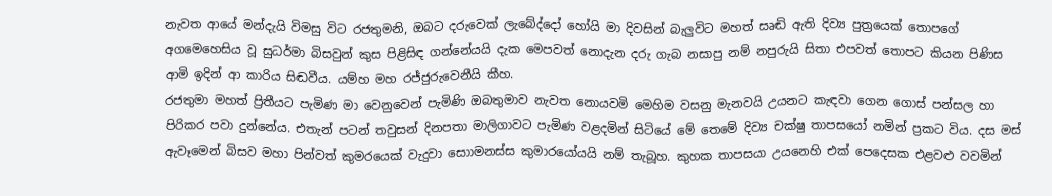නැවත ආයේ මන්දැයි විමසු විට රජතුමනි, ඔබට දරුවෙක් ලැබේද්දෝ හෝයි මා දිවසින් බැලුවිට මහත් සෘඬි ඇති දිව්‍ය පුත්‍රයෙක් තොපගේ අගමෙහෙසිය වූ සුධර්මා බිසවුන් කුස පිළිසිඳ ගන්නේයයි දැක මෙපවත් නොදැන දරු ගැබ නසාපු නම් නපුරුයි සිතා එපවත් තොපට කියන පිණිස ආමි ඉදින් ආ කාරිය සිඬවීය. යම්හ මහ රජ්ජුරුවෙනීයි කීහ.
රජතුමා මහත් ප්‍රිතීයට පැමිණ මා වෙනුවෙන් පැමිණි ඔබතුමාව නැවත නොයවමි මෙහිම වසනු මැනවයි උයනට කැඳවා ගෙන ගොස් පන්සල හා පිරිකර පවා දුන්නේය. එතැන් පටන් තවුසන් දිනපතා මාලිගාවට පැමිණ වළදමින් සිටියේ මේ තෙමේ දිව්‍ය චක්ෂු තාපසයෝ නමින් ප්‍රකට විය. දස මස් ඇවෑමෙන් බිසව මහා පින්වත් කුමරයෙක් වැදුවා සොාමනස්ස කුමාරයෝයයි නම් තැබූහ. කුහක තාපසයා උයනෙහි එක් පෙදෙසක එළවළු වවමින්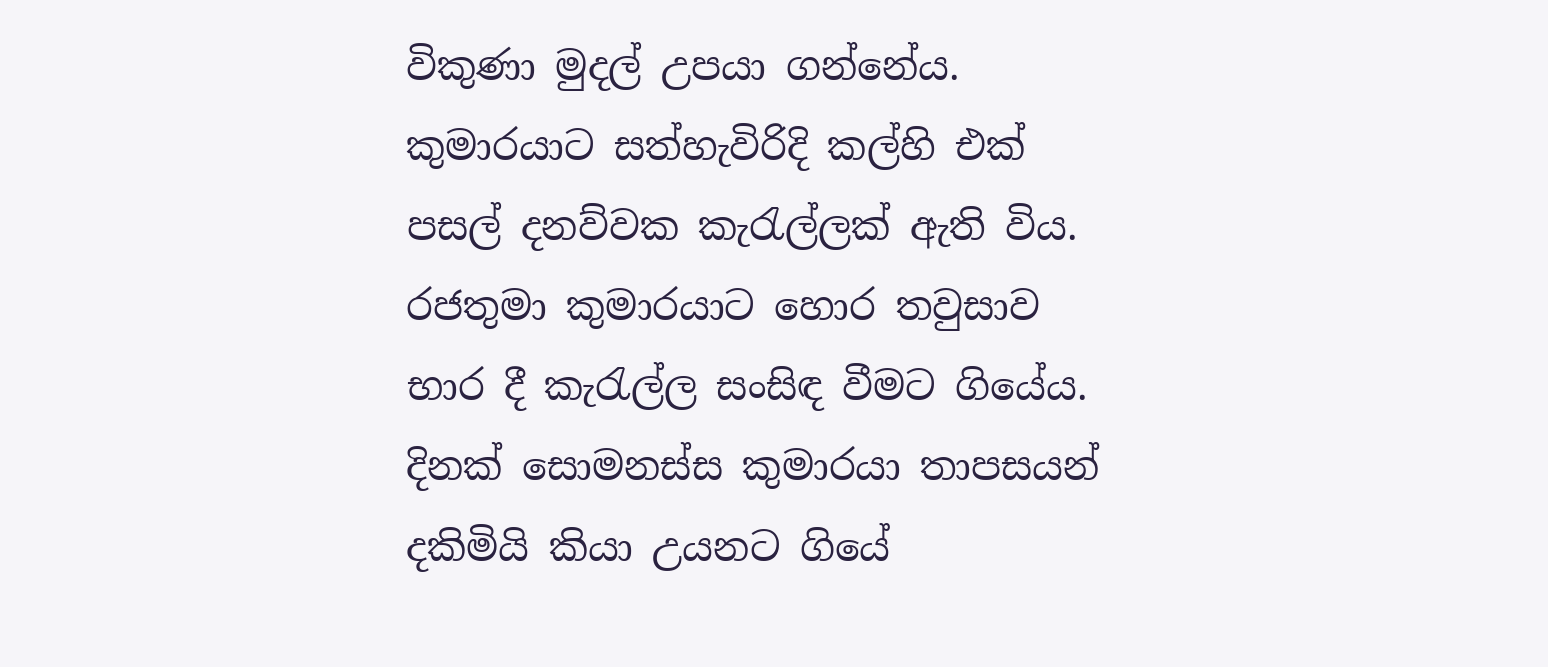විකුණා මුදල් උපයා ගන්නේය. කුමාරයාට සත්හැවිරිදි කල්හි එක් පසල් දනව්වක කැරැල්ලක් ඇති විය. රජතුමා කුමාරයාට හොර තවුසාව භාර දී කැරැල්ල සංසිඳ වීමට ගියේය. දිනක් සොමනස්ස කුමාරයා තාපසයන් දකිමියි කියා උයනට ගියේ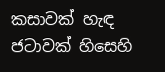කසාවක් හැඳ ජටාවක් හිසෙහි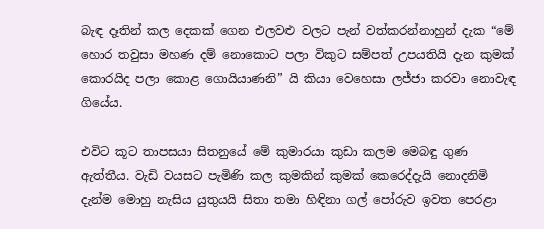බැඳ දෑතින් කල දෙකක් ගෙන එලවළු වලට පැන් වත්කරන්නාහුන් දැක “මේ හොර තවුසා මහණ දම් නොකොට පලා විකුට සම්පත් උපයතියි දැන කුමක් කොරයිද පලා කොළ ගොයියාණනි” යි කියා වෙහෙසා ලජ්ජා කරවා නොවැඳ ගියේය.

එවිට කූට තාපසයා සිතනුයේ මේ කුමාරයා කුඩා කලම මෙබඳු ගුණ ඇත්තීය. වැඩි වයසට පැමිණි කල කුමකින් කුමක් කෙරෙද්දැයි නොදනිමි දැන්ම මොහු නැසිය යුතුයයි සිතා තමා හිඳිනා ගල් පෝරුව ඉවත පෙරළා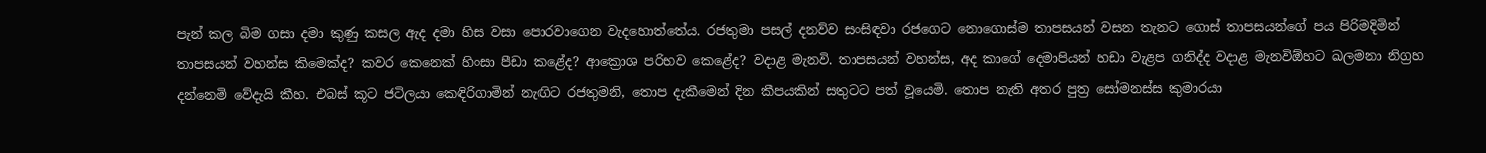පැන් කල බිම ගසා දමා කුණු කසල ඇද දමා හිස වසා පොරවාගෙන වැදහොත්තේය. රජතුමා පසල් දනව්ව සංසිඳවා රජගෙට නොගොස්ම තාපසයන් වසන තැනට ගොස් තාපසයන්ගේ පය පිරිමදිමින් තාපසයන් වහන්ස කිමෙක්ද? කවර කෙනෙක් හිංසා පීඩා කළේද? ආක්‍රොශ පරිභව කෙළේද? වදාළ මැනවි. තාපසයන් වහන්ස, අද කාගේ දෙමාපියන් හඩා වැළප ගනිද්ද වදාළ මැනවිඕහට ඛලමනා නිග්‍රහ දන්නෙමි වේදැයි කීහ. එබස් කූට ජටිලයා කෙඳිරිගාමින් නැඟිට රජතුමනි, තොප දැකීමෙන් දින කීපයකින් සතුටට පත් වූයෙමි. තොප නැති අතර පුත්‍ර සෝමනස්ස කුමාරයා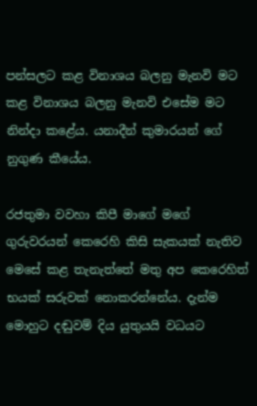පන්සලට කළ විනාශය බලනු මැනවි මට කළ විනාශය බලනු මැනවි එසේම මට නින්දා කළේය. යනාදීන් කුමාරයන් ගේ නුගුණ කීයේය.

රජතුමා වවහා කිපී මාගේ මගේ ගුරුවරයන් කෙරෙහි කිසි සැකයක් නැතිව මෙසේ කළ තැනැත්තේ මතු අප කෙරෙහිත් භයක් සරුවක් නොකරන්නේය. දැන්ම මොහුට දඬුවම් දිය යුතුයයි වධයට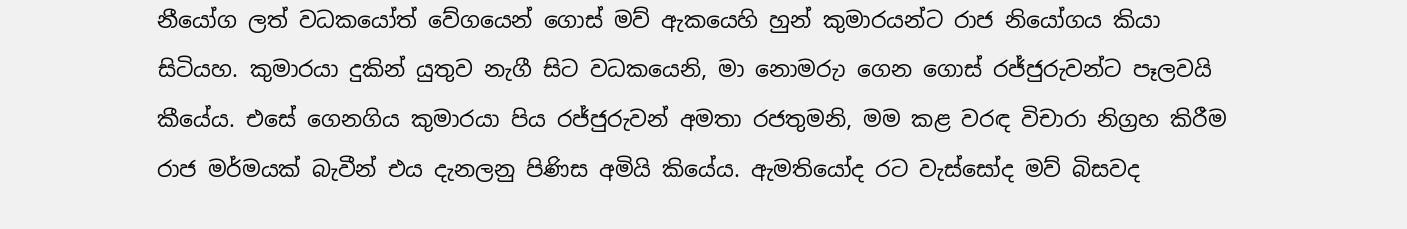නීයෝග ලත් වධකයෝත් වේගයෙන් ගොස් මව් ඇකයෙහි හුන් කුමාරයන්ට රාජ නියෝගය කියා සිටියහ. කුමාරයා දුකින් යුතුව නැගී සිට වධකයෙනි, මා නොමරුා ගෙන ගොස් රජ්ජුරුවන්ට පෑලවයි කීයේය. එසේ ගෙනගිය කුමාරයා පිය රජ්ජුරුවන් අමතා රජතුමනි, මම කළ වරඳ විචාරා නිග්‍රහ කිරීම රාජ මර්මයක් බැවීන් එය දැනලනු පිණිස අමියි කියේය. ඇමතියෝද රට වැස්සෝද මව් බිසවද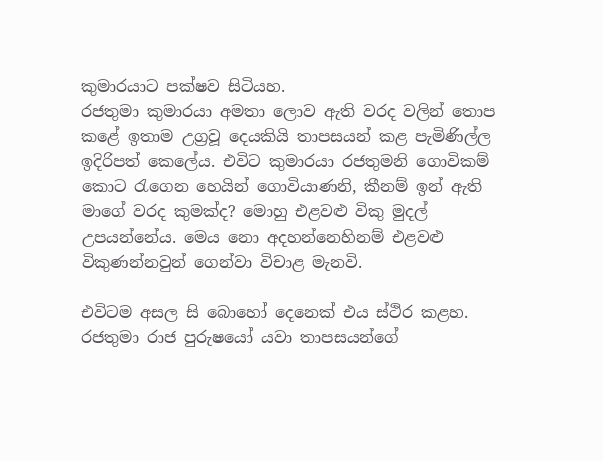කුමාරයාට පක්ෂව සිටියහ.
රජතුමා කුමාරයා අමතා ලොව ඇති වරද වලින් තොප කළේ ඉතාම උග්‍රවූ දෙයකියි තාපසයන් කළ පැමිණිල්ල ඉදිරිපත් කෙලේය. එවිට කුමාරයා රජතුමනි ගොවිකම් කොට රැගෙන හෙයින් ගොවියාණනි, කීනම් ඉන් ඇති මාගේ වරද කුමක්ද? මොහු එළවළු විකු මුදල් උපයන්නේය. මෙය නො අදහන්නෙහිනම් එළවළු විකුණන්නවුන් ගෙන්වා විචාළ මැනවි.

එවිටම අසල සි බොහෝ දෙනෙක් එය ස්ථිර කළහ. රජතුමා රාජ පුරුෂයෝ යවා තාපසයන්ගේ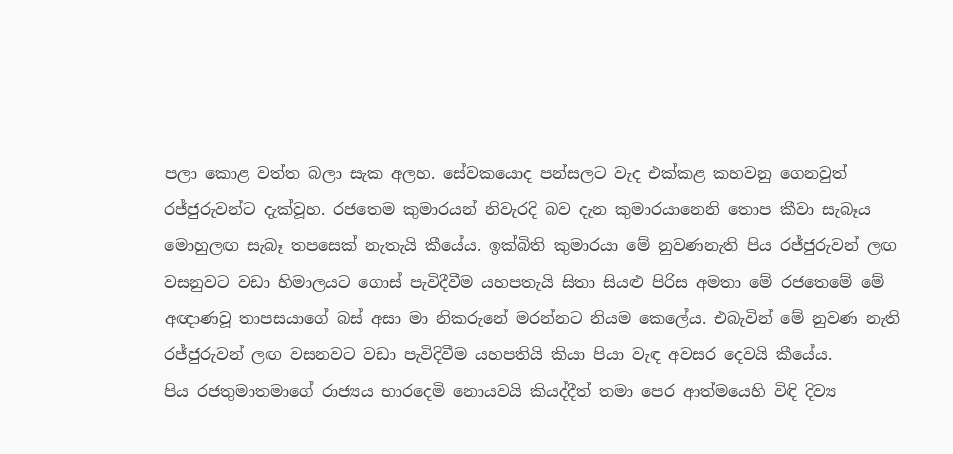පලා කොළ වත්ත බලා සැක අලහ. සේවකයොද පන්සලට වැද එක්කළ කහවනු ගෙනවුත් රජ්ජුරුවන්ට දැක්වූහ. රජතෙම කුමාරයන් නිවැරදි බව දැන කුමාරයානෙනි තොප කීවා සැබෑය මොහුලඟ සැබෑ තපසෙක් නැතැයි කීයේය. ඉක්බිති කුමාරයා මේ නුවණනැති පිය රජ්ජුරුවන් ලඟ වසනුවට වඩා හිමාලයට ගොස් පැවිදීවීම යහපතැයි සිතා සියළු පිරිස අමතා මේ රජතෙමේ මේ අඥාණවූ තාපසයාගේ බස් අසා මා නිකරුනේ මරන්නට නියම කෙලේය. එබැවින් මේ නුවණ නැති රජ්ජුරුවන් ලඟ වසනවට වඩා පැවිදිවීම යහපතියි කියා පියා වැඳ අවසර දෙවයි කීයේය.
පිය රජතුමාතමාගේ රාජ්‍යය භාරදෙමි නොයවයි කියද්දීත් තමා පෙර ආත්මයෙහි විඳි දිව්‍ය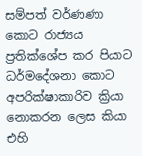සම්පත් වර්ණණා කොට රාජ්‍යය ප්‍රතික්ශේප කර පියාට ධර්මදේශනා කොට අපරික්ෂාකාරිව ක්‍රියා නොකරන ලෙස කියා එහි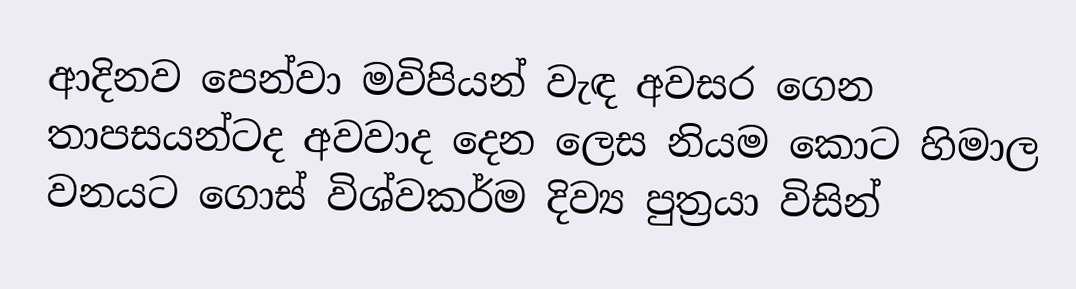ආදිනව පෙන්වා මවිපියන් වැඳ අවසර ගෙන තාපසයන්ටද අවවාද දෙන ලෙස නියම කොට හිමාල වනයට ගොස් විශ්වකර්ම දිව්‍ය පුත්‍රයා විසින්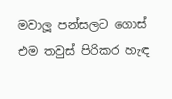මවාලූ පන්සලට ගොස් එම තවුස් පිරිකර හැඳ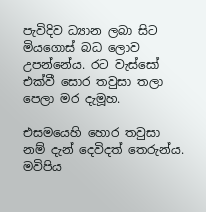පැවිදිව ධ්‍යාන ලබා සිට මියගොස් බධ ලොව උපන්නේය. රට වැස්සෝ එක්වී සොර තවුසා තලා පෙලා මර දැමූහ.

එසමයෙහි හොර තවුසා නම් දැන් දෙවිදත් තෙරුන්ය. මවිපිය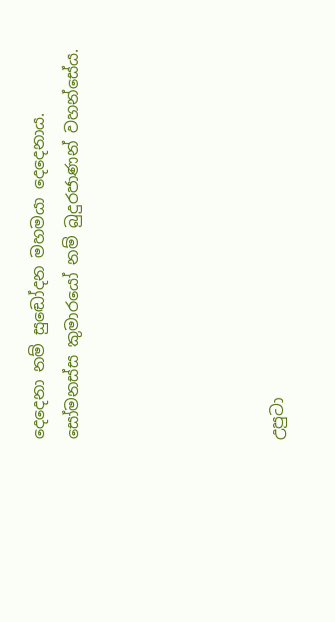දෙදෙනා නම් සුඬෝදන මහමයා දෙදෙනාය. සෝමනස්ස කුමාරයෝ නම් බුදුරජාණන් වහන්සේය.





උපුටා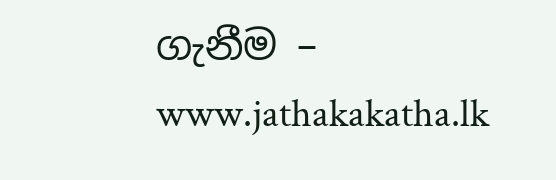ගැනීම – www.jathakakatha.lk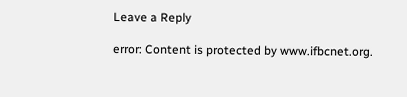Leave a Reply

error: Content is protected by www.ifbcnet.org.